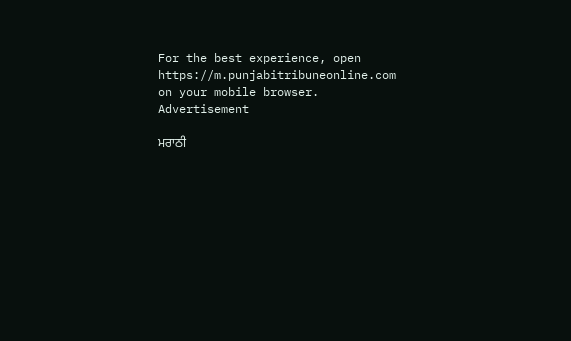For the best experience, open
https://m.punjabitribuneonline.com
on your mobile browser.
Advertisement

ਮਰਾਠੀ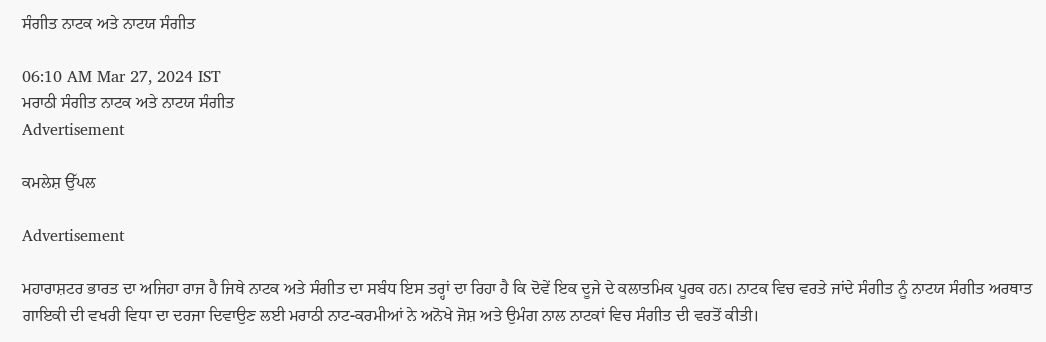ਸੰਗੀਤ ਨਾਟਕ ਅਤੇ ਨਾਟਯ ਸੰਗੀਤ

06:10 AM Mar 27, 2024 IST
ਮਰਾਠੀ ਸੰਗੀਤ ਨਾਟਕ ਅਤੇ ਨਾਟਯ ਸੰਗੀਤ
Advertisement

ਕਮਲੇਸ਼ ਉੱਪਲ

Advertisement

ਮਹਾਰਾਸ਼ਟਰ ਭਾਰਤ ਦਾ ਅਜਿਹਾ ਰਾਜ ਹੈ ਜਿਥੇ ਨਾਟਕ ਅਤੇ ਸੰਗੀਤ ਦਾ ਸਬੰਧ ਇਸ ਤਰ੍ਹਾਂ ਦਾ ਰਿਹਾ ਹੈ ਕਿ ਦੋਵੇਂ ਇਕ ਦੂਜੇ ਦੇ ਕਲਾਤਮਿਕ ਪੂਰਕ ਹਨ। ਨਾਟਕ ਵਿਚ ਵਰਤੇ ਜਾਂਦੇ ਸੰਗੀਤ ਨੂੰ ਨਾਟਯ ਸੰਗੀਤ ਅਰਥਾਤ ਗਾਇਕੀ ਦੀ ਵਖਰੀ ਵਿਧਾ ਦਾ ਦਰਜਾ ਦਿਵਾਉਣ ਲਈ ਮਰਾਠੀ ਨਾਟ-ਕਰਮੀਆਂ ਨੇ ਅਨੋਖੇ ਜੋਸ਼ ਅਤੇ ਉਮੰਗ ਨਾਲ ਨਾਟਕਾਂ ਵਿਚ ਸੰਗੀਤ ਦੀ ਵਰਤੋਂ ਕੀਤੀ।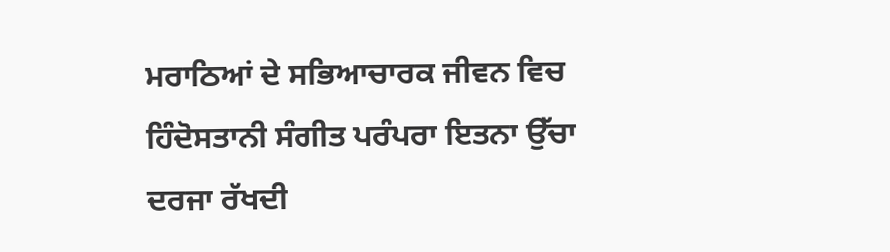ਮਰਾਠਿਆਂ ਦੇ ਸਭਿਆਚਾਰਕ ਜੀਵਨ ਵਿਚ ਹਿੰਦੋਸਤਾਨੀ ਸੰਗੀਤ ਪਰੰਪਰਾ ਇਤਨਾ ਉੱਚਾ ਦਰਜਾ ਰੱਖਦੀ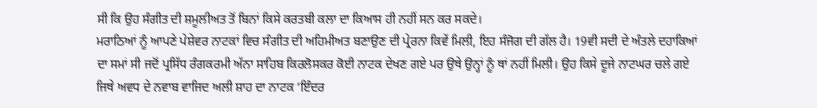ਸੀ ਕਿ ਉਹ ਸੰਗੀਤ ਦੀ ਸ਼ਮੂਲੀਅਤ ਤੋਂ ਬਿਨਾਂ ਕਿਸੇ ਕਰਤਬੀ ਕਲਾ ਦਾ ਕਿਆਸ ਹੀ ਨਹੀਂ ਸਨ ਕਰ ਸਕਦੇ।
ਮਰਾਠਿਆਂ ਨੂੰ ਆਪਣੇ ਪੇਸ਼ੇਵਰ ਨਾਟਕਾਂ ਵਿਚ ਸੰਗੀਤ ਦੀ ਅਹਿਮੀਅਤ ਬਣਾਉਣ ਦੀ ਪ੍ਰੇਰਨਾ ਕਿਵੇਂ ਮਿਲੀ, ਇਹ ਸੰਜੋਗ ਦੀ ਗੱਲ ਹੈ। 19ਵੀ ਸਦੀ ਦੇ ਅੰਤਲੇ ਦਹਾਕਿਆਂ ਦਾ ਸਮਾਂ ਸੀ ਜਦੋਂ ਪ੍ਰਸਿੱਧ ਰੰਗਕਰਮੀ ਅੱਨਾ ਸਾਹਿਬ ਕਿਰਲੋਸਕਰ ਕੋਈ ਨਾਟਕ ਦੇਖਣ ਗਏ ਪਰ ਉਥੇ ਉਨ੍ਹਾਂ ਨੂੰ ਥਾਂ ਨਹੀਂ ਮਿਲੀ। ਉਹ ਕਿਸੇ ਦੂਜੇ ਨਾਟਘਰ ਚਲੇ ਗਏ ਜਿਥੇ ਅਵਧ ਦੇ ਨਵਾਬ ਵਾਜਿਦ ਅਲੀ ਸ਼ਾਹ ਦਾ ਨਾਟਕ ‘ਇੰਦਰ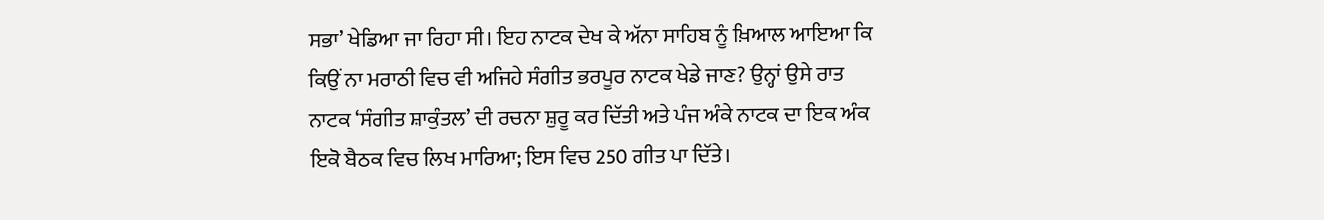ਸਭਾ’ ਖੇਡਿਆ ਜਾ ਰਿਹਾ ਸੀ। ਇਹ ਨਾਟਕ ਦੇਖ ਕੇ ਅੱਨਾ ਸਾਹਿਬ ਨੂੰ ਖ਼ਿਆਲ ਆਇਆ ਕਿ ਕਿਉਂ ਨਾ ਮਰਾਠੀ ਵਿਚ ਵੀ ਅਜਿਹੇ ਸੰਗੀਤ ਭਰਪੂਰ ਨਾਟਕ ਖੇਡੇ ਜਾਣ? ਉਨ੍ਹਾਂ ਉਸੇ ਰਾਤ ਨਾਟਕ ‘ਸੰਗੀਤ ਸ਼ਾਕੁੰਤਲ’ ਦੀ ਰਚਨਾ ਸ਼ੁਰੂ ਕਰ ਦਿੱਤੀ ਅਤੇ ਪੰਜ ਅੰਕੇ ਨਾਟਕ ਦਾ ਇਕ ਅੰਕ ਇਕੋ ਬੈਠਕ ਵਿਚ ਲਿਖ ਮਾਰਿਆ; ਇਸ ਵਿਚ 250 ਗੀਤ ਪਾ ਦਿੱਤੇ।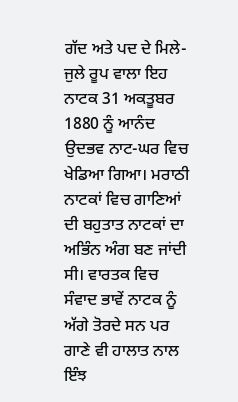ਗੱਦ ਅਤੇ ਪਦ ਦੇ ਮਿਲੇ-ਜੁਲੇ ਰੂਪ ਵਾਲਾ ਇਹ ਨਾਟਕ 31 ਅਕਤੂਬਰ 1880 ਨੂੰ ਆਨੰਦ ਉਦਭਵ ਨਾਟ-ਘਰ ਵਿਚ ਖੇਡਿਆ ਗਿਆ। ਮਰਾਠੀ ਨਾਟਕਾਂ ਵਿਚ ਗਾਣਿਆਂ ਦੀ ਬਹੁਤਾਤ ਨਾਟਕਾਂ ਦਾ ਅਭਿੰਨ ਅੰਗ ਬਣ ਜਾਂਦੀ ਸੀ। ਵਾਰਤਕ ਵਿਚ ਸੰਵਾਦ ਭਾਵੇਂ ਨਾਟਕ ਨੂੰ ਅੱਗੇ ਤੋਰਦੇ ਸਨ ਪਰ ਗਾਣੇ ਵੀ ਹਾਲਾਤ ਨਾਲ ਇੰਝ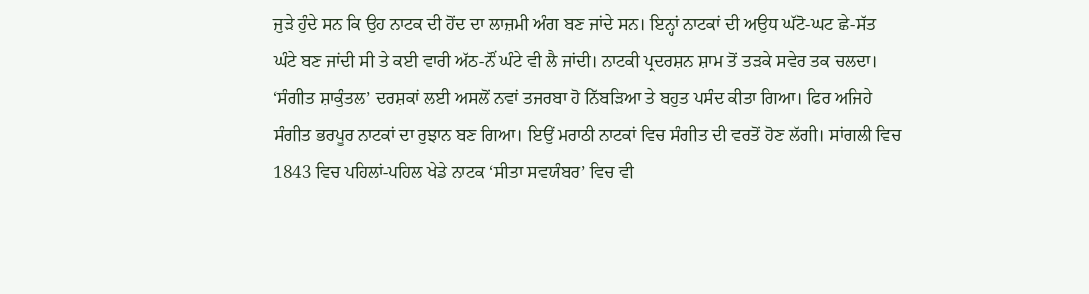ਜੁੜੇ ਹੁੰਦੇ ਸਨ ਕਿ ਉਹ ਨਾਟਕ ਦੀ ਹੋਂਦ ਦਾ ਲਾਜ਼ਮੀ ਅੰਗ ਬਣ ਜਾਂਦੇ ਸਨ। ਇਨ੍ਹਾਂ ਨਾਟਕਾਂ ਦੀ ਅਉਧ ਘੱਟੋ-ਘਟ ਛੇ-ਸੱਤ ਘੰਟੇ ਬਣ ਜਾਂਦੀ ਸੀ ਤੇ ਕਈ ਵਾਰੀ ਅੱਠ-ਨੌਂ ਘੰਟੇ ਵੀ ਲੈ ਜਾਂਦੀ। ਨਾਟਕੀ ਪ੍ਰਦਰਸ਼ਨ ਸ਼ਾਮ ਤੋਂ ਤੜਕੇ ਸਵੇਰ ਤਕ ਚਲਦਾ। ‘ਸੰਗੀਤ ਸ਼ਾਕੁੰਤਲ’ ਦਰਸ਼ਕਾਂ ਲਈ ਅਸਲੋਂ ਨਵਾਂ ਤਜਰਬਾ ਹੋ ਨਿੱਬੜਿਆ ਤੇ ਬਹੁਤ ਪਸੰਦ ਕੀਤਾ ਗਿਆ। ਫਿਰ ਅਜਿਹੇ ਸੰਗੀਤ ਭਰਪੂਰ ਨਾਟਕਾਂ ਦਾ ਰੁਝਾਨ ਬਣ ਗਿਆ। ਇਉਂ ਮਰਾਠੀ ਨਾਟਕਾਂ ਵਿਚ ਸੰਗੀਤ ਦੀ ਵਰਤੋਂ ਹੋਣ ਲੱਗੀ। ਸਾਂਗਲੀ ਵਿਚ 1843 ਵਿਚ ਪਹਿਲਾਂ-ਪਹਿਲ ਖੇਡੇ ਨਾਟਕ ‘ਸੀਤਾ ਸਵਯੰਬਰ’ ਵਿਚ ਵੀ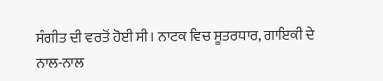ਸੰਗੀਤ ਦੀ ਵਰਤੋਂ ਹੋਈ ਸੀ। ਨਾਟਕ ਵਿਚ ਸੂਤਰਧਾਰ, ਗਾਇਕੀ ਦੇ ਨਾਲ-ਨਾਲ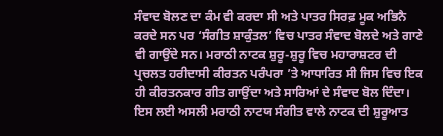ਸੰਵਾਦ ਬੋਲਣ ਦਾ ਕੰਮ ਵੀ ਕਰਦਾ ਸੀ ਅਤੇ ਪਾਤਰ ਸਿਰਫ਼ ਮੂਕ ਅਭਿਨੈ ਕਰਦੇ ਸਨ ਪਰ ‘ਸੰਗੀਤ ਸ਼ਾਕੁੰਤਲ’ ਵਿਚ ਪਾਤਰ ਸੰਵਾਦ ਬੋਲਦੇ ਅਤੇ ਗਾਣੇ ਵੀ ਗਾਉਂਦੇ ਸਨ। ਮਰਾਠੀ ਨਾਟਕ ਸ਼ੁਰੂ-ਸ਼ੁਰੂ ਵਿਚ ਮਹਾਰਾਸ਼ਟਰ ਦੀ ਪ੍ਰਚਲਤ ਹਰੀਦਾਸੀ ਕੀਰਤਨ ਪਰੰਪਰਾ ’ਤੇ ਆਧਾਰਿਤ ਸੀ ਜਿਸ ਵਿਚ ਇਕ ਹੀ ਕੀਰਤਨਕਾਰ ਗੀਤ ਗਾਉਂਦਾ ਅਤੇ ਸਾਰਿਆਂ ਦੇ ਸੰਵਾਦ ਬੋਲ ਦਿੰਦਾ। ਇਸ ਲਈ ਅਸਲੀ ਮਰਾਠੀ ਨਾਟਯ ਸੰਗੀਤ ਵਾਲੇ ਨਾਟਕ ਦੀ ਸ਼ੁਰੂਆਤ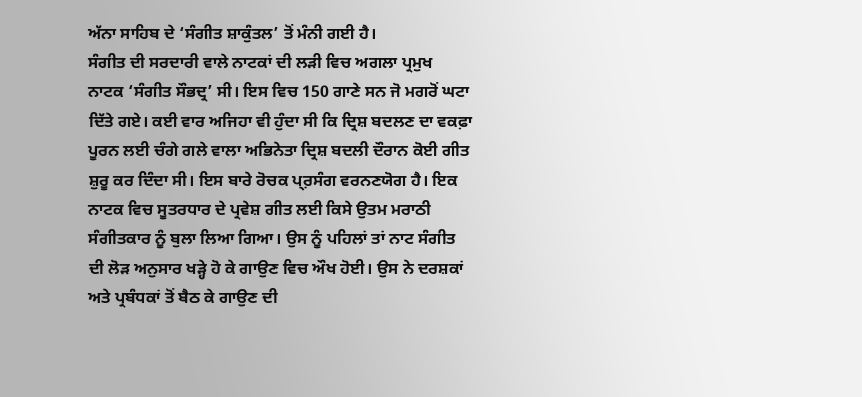ਅੱਨਾ ਸਾਹਿਬ ਦੇ ‘ਸੰਗੀਤ ਸ਼ਾਕੁੰਤਲ’ ਤੋਂ ਮੰਨੀ ਗਈ ਹੈ।
ਸੰਗੀਤ ਦੀ ਸਰਦਾਰੀ ਵਾਲੇ ਨਾਟਕਾਂ ਦੀ ਲੜੀ ਵਿਚ ਅਗਲਾ ਪ੍ਰਮੁਖ ਨਾਟਕ ‘ਸੰਗੀਤ ਸੌਭਦ੍ਰ’ ਸੀ। ਇਸ ਵਿਚ 150 ਗਾਣੇ ਸਨ ਜੋ ਮਗਰੋਂ ਘਟਾ ਦਿੱਤੇ ਗਏ। ਕਈ ਵਾਰ ਅਜਿਹਾ ਵੀ ਹੁੰਦਾ ਸੀ ਕਿ ਦ੍ਰਿਸ਼ ਬਦਲਣ ਦਾ ਵਕਫ਼ਾ ਪੂਰਨ ਲਈ ਚੰਗੇ ਗਲੇ ਵਾਲਾ ਅਭਿਨੇਤਾ ਦ੍ਰਿਸ਼ ਬਦਲੀ ਦੌਰਾਨ ਕੋਈ ਗੀਤ ਸ਼ੁਰੂ ਕਰ ਦਿੰਦਾ ਸੀ। ਇਸ ਬਾਰੇ ਰੋਚਕ ਪ੍ਰ਼ਸੰਗ ਵਰਨਣਯੋਗ ਹੈ। ਇਕ ਨਾਟਕ ਵਿਚ ਸੂਤਰਧਾਰ ਦੇ ਪ੍ਰਵੇਸ਼ ਗੀਤ ਲਈ ਕਿਸੇ ਉਤਮ ਮਰਾਠੀ ਸੰਗੀਤਕਾਰ ਨੂੰ ਬੁਲਾ ਲਿਆ ਗਿਆ। ਉਸ ਨੂੰ ਪਹਿਲਾਂ ਤਾਂ ਨਾਟ ਸੰਗੀਤ ਦੀ ਲੋੜ ਅਨੁਸਾਰ ਖੜ੍ਹੇ ਹੋ ਕੇ ਗਾਉਣ ਵਿਚ ਔਖ ਹੋਈ। ਉਸ ਨੇ ਦਰਸ਼ਕਾਂ ਅਤੇ ਪ੍ਰਬੰਧਕਾਂ ਤੋਂ ਬੈਠ ਕੇ ਗਾਉਣ ਦੀ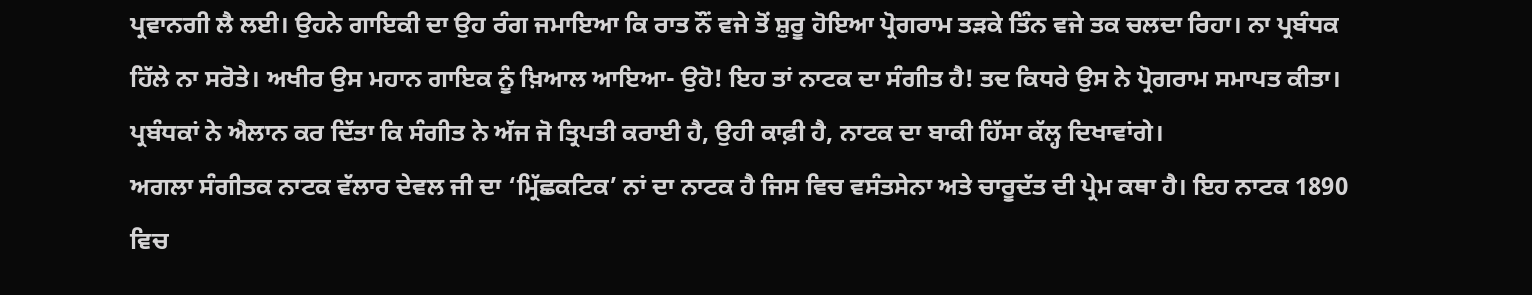ਪ੍ਰਵਾਨਗੀ ਲੈ ਲਈ। ਉਹਨੇ ਗਾਇਕੀ ਦਾ ਉਹ ਰੰਗ ਜਮਾਇਆ ਕਿ ਰਾਤ ਨੌਂ ਵਜੇ ਤੋਂ ਸ਼ੁਰੂ ਹੋਇਆ ਪ੍ਰੋਗਰਾਮ ਤੜਕੇ ਤਿੰਨ ਵਜੇ ਤਕ ਚਲਦਾ ਰਿਹਾ। ਨਾ ਪ੍ਰਬੰਧਕ ਹਿੱਲੇ ਨਾ ਸਰੋਤੇ। ਅਖੀਰ ਉਸ ਮਹਾਨ ਗਾਇਕ ਨੂੰ ਖ਼ਿਆਲ ਆਇਆ- ਉਹੋ! ਇਹ ਤਾਂ ਨਾਟਕ ਦਾ ਸੰਗੀਤ ਹੈ! ਤਦ ਕਿਧਰੇ ਉਸ ਨੇ ਪ੍ਰੋਗਰਾਮ ਸਮਾਪਤ ਕੀਤਾ। ਪ੍ਰਬੰਧਕਾਂ ਨੇ ਐਲਾਨ ਕਰ ਦਿੱਤਾ ਕਿ ਸੰਗੀਤ ਨੇ ਅੱਜ ਜੋ ਤ੍ਰਿਪਤੀ ਕਰਾਈ ਹੈ, ਉਹੀ ਕਾਫ਼ੀ ਹੈ, ਨਾਟਕ ਦਾ ਬਾਕੀ ਹਿੱਸਾ ਕੱਲ੍ਹ ਦਿਖਾਵਾਂਗੇ।
ਅਗਲਾ ਸੰਗੀਤਕ ਨਾਟਕ ਵੱਲਾਰ ਦੇਵਲ ਜੀ ਦਾ ‘ਮ੍ਰਿੱਛਕਟਿਕ’ ਨਾਂ ਦਾ ਨਾਟਕ ਹੈ ਜਿਸ ਵਿਚ ਵਸੰਤਸੇਨਾ ਅਤੇ ਚਾਰੂਦੱਤ ਦੀ ਪ੍ਰੇਮ ਕਥਾ ਹੈ। ਇਹ ਨਾਟਕ 1890 ਵਿਚ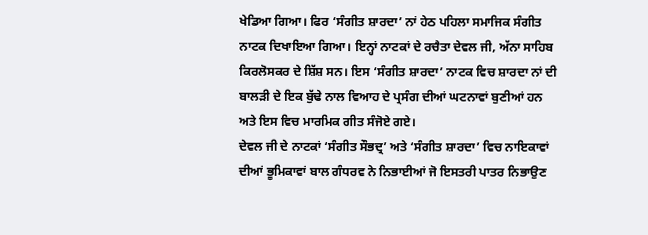ਖੇਡਿਆ ਗਿਆ। ਫਿਰ ‘ਸੰਗੀਤ ਸ਼ਾਰਦਾ’ ਨਾਂ ਹੇਠ ਪਹਿਲਾ ਸਮਾਜਿਕ ਸੰਗੀਤ ਨਾਟਕ ਦਿਖਾਇਆ ਗਿਆ। ਇਨ੍ਹਾਂ ਨਾਟਕਾਂ ਦੇ ਰਚੈਤਾ ਦੇਵਲ ਜੀ, ਅੱਨਾ ਸਾਹਿਬ ਕਿਰਲੋਸਕਰ ਦੇ ਸ਼ਿੱਸ਼ ਸਨ। ਇਸ ‘ਸੰਗੀਤ ਸ਼ਾਰਦਾ’ ਨਾਟਕ ਵਿਚ ਸ਼ਾਰਦਾ ਨਾਂ ਦੀ ਬਾਲੜੀ ਦੇ ਇਕ ਬੁੱਢੇ ਨਾਲ ਵਿਆਹ ਦੇ ਪ੍ਰਸੰਗ ਦੀਆਂ ਘਟਨਾਵਾਂ ਬੁਣੀਆਂ ਹਨ ਅਤੇ ਇਸ ਵਿਚ ਮਾਰਮਿਕ ਗੀਤ ਸੰਜੋਏ ਗਏ।
ਦੇਵਲ ਜੀ ਦੇ ਨਾਟਕਾਂ ‘ਸੰਗੀਤ ਸੌਭਦ੍ਰ’ ਅਤੇ ‘ਸੰਗੀਤ ਸ਼ਾਰਦਾ’ ਵਿਚ ਨਾਇਕਾਵਾਂ ਦੀਆਂ ਭੂਮਿਕਾਵਾਂ ਬਾਲ ਗੰਧਰਵ ਨੇ ਨਿਭਾਈਆਂ ਜੋ ਇਸਤਰੀ ਪਾਤਰ ਨਿਭਾਉਣ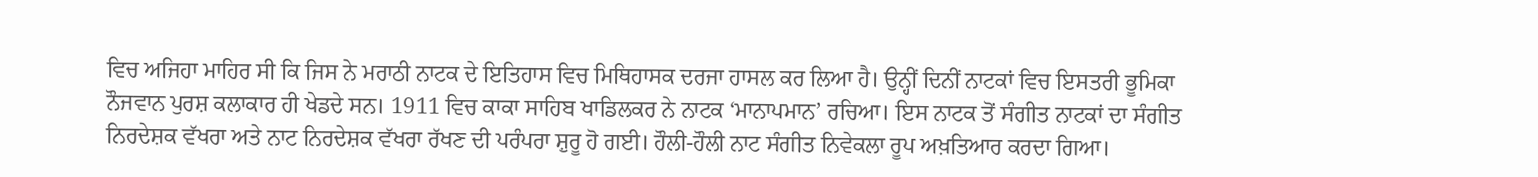ਵਿਚ ਅਜਿਹਾ ਮਾਹਿਰ ਸੀ ਕਿ ਜਿਸ ਨੇ ਮਰਾਠੀ ਨਾਟਕ ਦੇ ਇਤਿਹਾਸ ਵਿਚ ਮਿਥਿਹਾਸਕ ਦਰਜਾ ਹਾਸਲ ਕਰ ਲਿਆ ਹੈ। ਉਨ੍ਹੀਂ ਦਿਨੀਂ ਨਾਟਕਾਂ ਵਿਚ ਇਸਤਰੀ ਭੂਮਿਕਾ ਨੌਜਵਾਨ ਪੁਰਸ਼ ਕਲਾਕਾਰ ਹੀ ਖੇਡਦੇ ਸਨ। 1911 ਵਿਚ ਕਾਕਾ ਸਾਹਿਬ ਖਾਡਿਲਕਰ ਨੇ ਨਾਟਕ ‘ਮਾਨਾਪਮਾਨ’ ਰਚਿਆ। ਇਸ ਨਾਟਕ ਤੋਂ ਸੰਗੀਤ ਨਾਟਕਾਂ ਦਾ ਸੰਗੀਤ ਨਿਰਦੇਸ਼ਕ ਵੱਖਰਾ ਅਤੇ ਨਾਟ ਨਿਰਦੇਸ਼ਕ ਵੱਖਰਾ ਰੱਖਣ ਦੀ ਪਰੰਪਰਾ ਸ਼ੁਰੂ ਹੋ ਗਈ। ਹੌਲੀ-ਹੌਲੀ ਨਾਟ ਸੰਗੀਤ ਨਿਵੇਕਲਾ ਰੂਪ ਅਖ਼ਤਿਆਰ ਕਰਦਾ ਗਿਆ।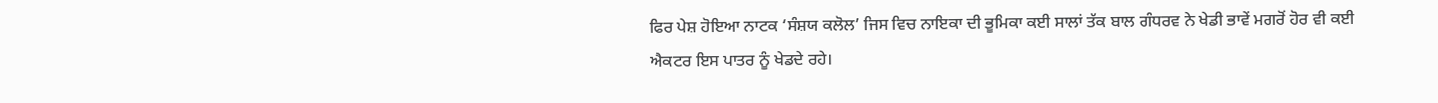ਫਿਰ ਪੇਸ਼ ਹੋਇਆ ਨਾਟਕ ‘ਸੰਸ਼ਯ ਕਲੋਲ’ ਜਿਸ ਵਿਚ ਨਾਇਕਾ ਦੀ ਭੂਮਿਕਾ ਕਈ ਸਾਲਾਂ ਤੱਕ ਬਾਲ ਗੰਧਰਵ ਨੇ ਖੇਡੀ ਭਾਵੇਂ ਮਗਰੋਂ ਹੋਰ ਵੀ ਕਈ ਐਕਟਰ ਇਸ ਪਾਤਰ ਨੂੰ ਖੇਡਦੇ ਰਹੇ।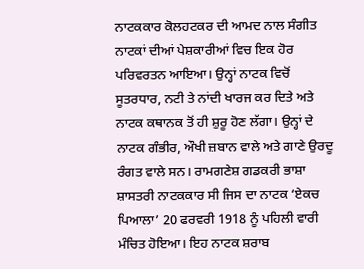ਨਾਟਕਕਾਰ ਕੋਲਹਟਕਰ ਦੀ ਆਮਦ ਨਾਲ ਸੰਗੀਤ ਨਾਟਕਾਂ ਦੀਆਂ ਪੇਸ਼ਕਾਰੀਆਂ ਵਿਚ ਇਕ ਹੋਰ ਪਰਿਵਰਤਨ ਆਇਆ। ਉਨ੍ਹਾਂ ਨਾਟਕ ਵਿਚੋਂ ਸੂਤਰਧਾਰ, ਨਟੀ ਤੇ ਨਾਂਦੀ ਖਾਰਜ ਕਰ ਦਿਤੇ ਅਤੇ ਨਾਟਕ ਕਥਾਨਕ ਤੋਂ ਹੀ ਸ਼ੁਰੂ ਹੋਣ ਲੱਗਾ। ਉਨ੍ਹਾਂ ਦੇ ਨਾਟਕ ਗੰਭੀਰ, ਔਖੀ ਜ਼ਬਾਨ ਵਾਲੇ ਅਤੇ ਗਾਣੇ ਉਰਦੂ ਰੰਗਤ ਵਾਲੇ ਸਨ। ਰਾਮਗਣੇਸ਼ ਗਡਕਰੀ ਭਾਸ਼ਾ ਸ਼ਾਸਤਰੀ ਨਾਟਕਕਾਰ ਸੀ ਜਿਸ ਦਾ ਨਾਟਕ ‘ਏਕਚ ਪਿਆਲਾ’ 20 ਫਰਵਰੀ 1918 ਨੂੰ ਪਹਿਲੀ ਵਾਰੀ ਮੰਚਿਤ ਹੋਇਆ। ਇਹ ਨਾਟਕ ਸ਼ਰਾਬ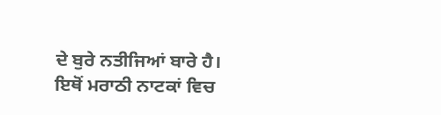ਦੇ ਬੁਰੇ ਨਤੀਜਿਆਂ ਬਾਰੇ ਹੈ। ਇਥੋਂ ਮਰਾਠੀ ਨਾਟਕਾਂ ਵਿਚ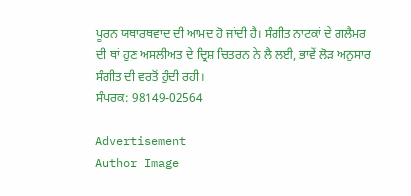ਪੂਰਨ ਯਥਾਰਥਵਾਦ ਦੀ ਆਮਦ ਹੋ ਜਾਂਦੀ ਹੈ। ਸੰਗੀਤ ਨਾਟਕਾਂ ਦੇ ਗਲੈਮਰ ਦੀ ਥਾਂ ਹੁਣ ਅਸਲੀਅਤ ਦੇ ਦ੍ਰਿਸ਼ ਚਿਤਰਨ ਨੇ ਲੈ ਲਈ, ਭਾਵੇਂ ਲੋੜ ਅਨੁਸਾਰ ਸੰਗੀਤ ਦੀ ਵਰਤੋਂ ਹੁੰਦੀ ਰਹੀ।
ਸੰਪਰਕ: 98149-02564

Advertisement
Author Image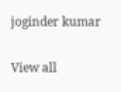joginder kumar

View all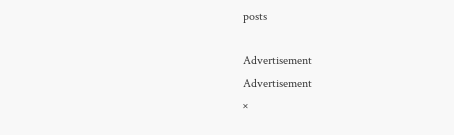posts

Advertisement
Advertisement
×